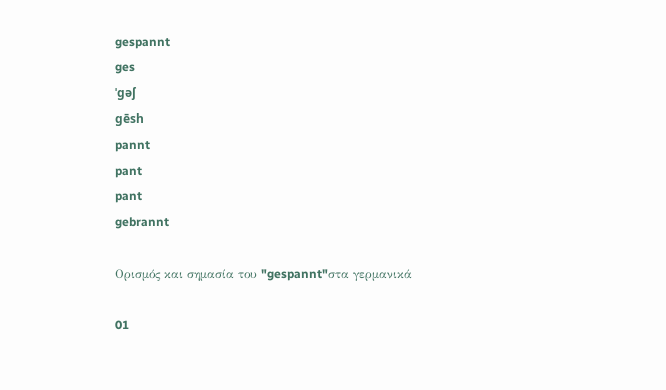gespannt
ges
ˈgəʃ
gēsh
pannt
pant
pant
gebrannt

Ορισμός και σημασία του "gespannt"στα γερμανικά

01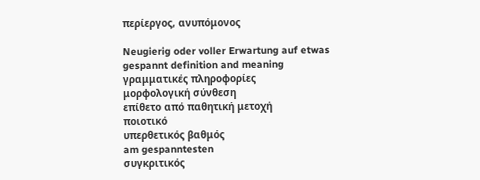περίεργος, ανυπόμονος

Neugierig oder voller Erwartung auf etwas
gespannt definition and meaning
γραμματικές πληροφορίες
μορφολογική σύνθεση
επίθετο από παθητική μετοχή
ποιοτικό
υπερθετικός βαθμός
am gespanntesten
συγκριτικός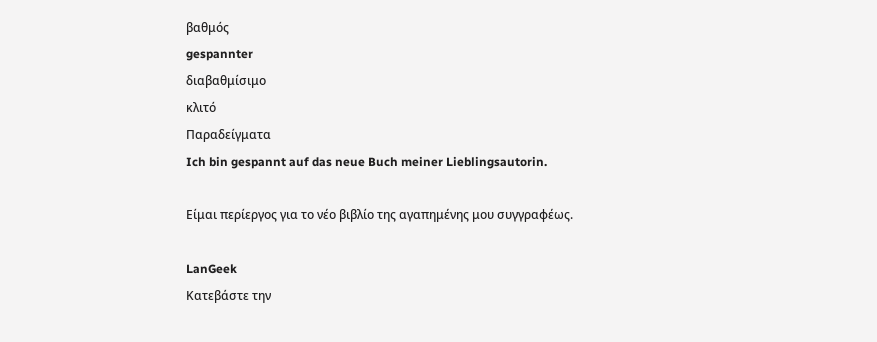βαθμός
gespannter
διαβαθμίσιμο
κλιτό
Παραδείγματα
Ich bin gespannt auf das neue Buch meiner Lieblingsautorin.

Είμαι περίεργος για το νέο βιβλίο της αγαπημένης μου συγγραφέως.

LanGeek
Κατεβάστε την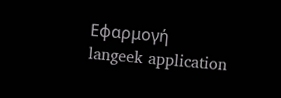Εφαρμογή
langeek application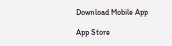Download Mobile App

App Store